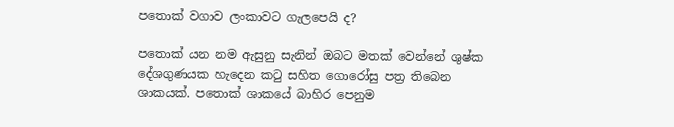පතොක් වගාව ලංකාවට ගැලපෙයි ද?

පතොක් යන නම ඇසුනු සැනින් ඔබට මතක් වෙන්නේ ශුෂ්ක දේශගුණයක හැදෙන කටු සහිත ගොරෝසු පත්‍ර තිබෙන ශාකයක්. පතොක් ශාකයේ බාහිර පෙනුම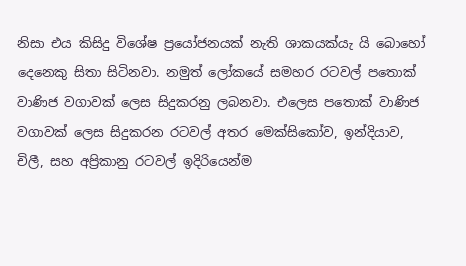නිසා එය කිසිදු විශේෂ ප්‍රයෝජනයක් නැති ශාකයක්යැ යි බොහෝ දෙනෙකු සිතා සිටිනවා. නමුත් ලෝකයේ සමහර රටවල් පතොක් වාණිජ වගාවක් ලෙස සිදුකරනු ලබනවා. එලෙස පතොක් වාණිජ වගාවක් ලෙස සිදුකරන රටවල් අතර මෙක්සිකෝව, ඉන්දියාව, චිලී, සහ අප්‍රිකානු රටවල් ඉදිරියෙන්ම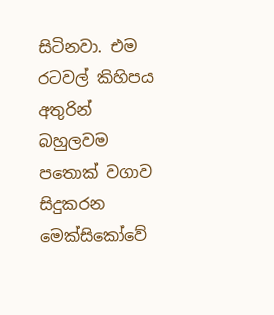සිටිනවා. එම රටවල් කිහිපය අතුරින් බහුලවම පතොක් වගාව සිදුකරන මෙක්සිකෝවේ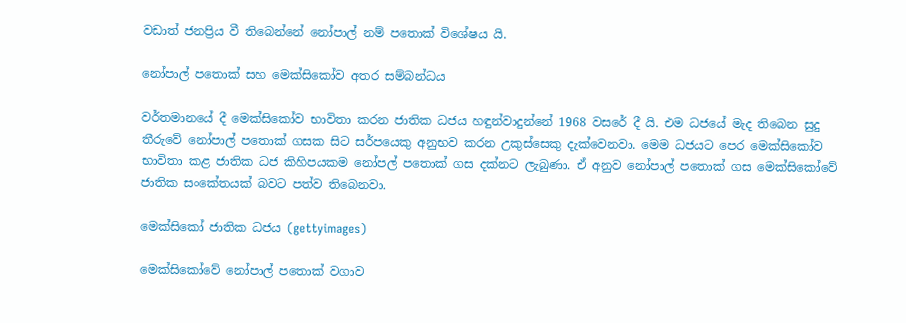වඩාත් ජනප්‍රිය වී තිබෙන්නේ නෝපාල් නම් පතොක් විශේෂය යි.

නෝපාල් පතොක් සහ මෙක්සිකෝව අතර සම්බන්ධය

වර්තමානයේ දී මෙක්සිකෝව භාවිතා කරන ජාතික ධජය හඳුන්වාදුන්නේ 1968 වසරේ දී යි. එම ධජයේ මැද තිබෙන සුදු තීරුවේ නෝපාල් පතොක් ගසක සිට සර්පයෙකු අනුභව කරන උකුස්සෙකු දැක්වෙනවා. මෙම ධජයට පෙර මෙක්සිකෝව භාවිතා කළ ජාතික ධජ කිහිපයකම නෝපල් පතොක් ගස දක්නට ලැබුණා. ඒ අනුව නෝපාල් පතොක් ගස මෙක්සිකෝවේ ජාතික සංකේතයක් බවට පත්ව තිබෙනවා.

මෙක්සිකෝ ජාතික ධජය (gettyimages)

මෙක්සිකෝවේ නෝපාල් පතොක් වගාව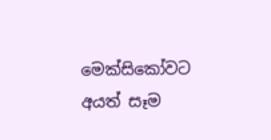මෙක්සිකෝවට අයත් සෑම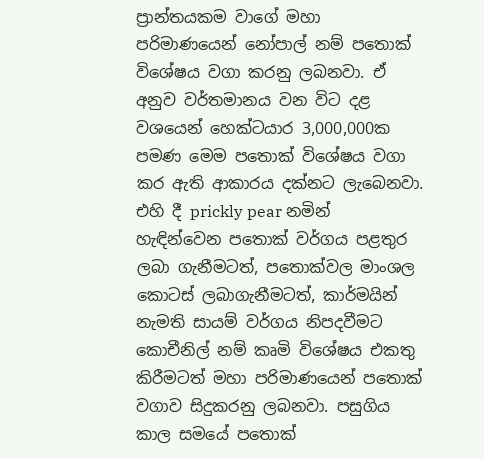ප්‍රාන්තයකම වාගේ මහා පරිමාණයෙන් නෝපාල් නම් පතොක් විශේෂය වගා කරනු ලබනවා. ඒ අනුව වර්තමානය වන විට දළ වශයෙන් හෙක්ටයාර 3,000,000ක පමණ මෙම පතොක් විශේෂය වගා කර ඇති ආකාරය දක්නට ලැබෙනවා. එහි දී prickly pear නමින් හැඳින්වෙන පතොක් වර්ගය පළතුර ලබා ගැනීමටත්, පතොක්වල මාංශල කොටස් ලබාගැනීමටත්, කාර්මයින් නැමති සායම් වර්ගය නිපදවීමට කොචීනිල් නම් කෘමි විශේෂය එකතු කිරීමටත් මහා පරිමාණයෙන් පතොක් වගාව සිදුකරනු ලබනවා. පසුගිය කාල සමයේ පතොක්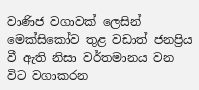වාණිජ වගාවක් ලෙසින් මෙක්සිකෝව තුළ වඩාත් ජනප්‍රිය වී ඇති නිසා වර්තමානය වන විට වගාකරන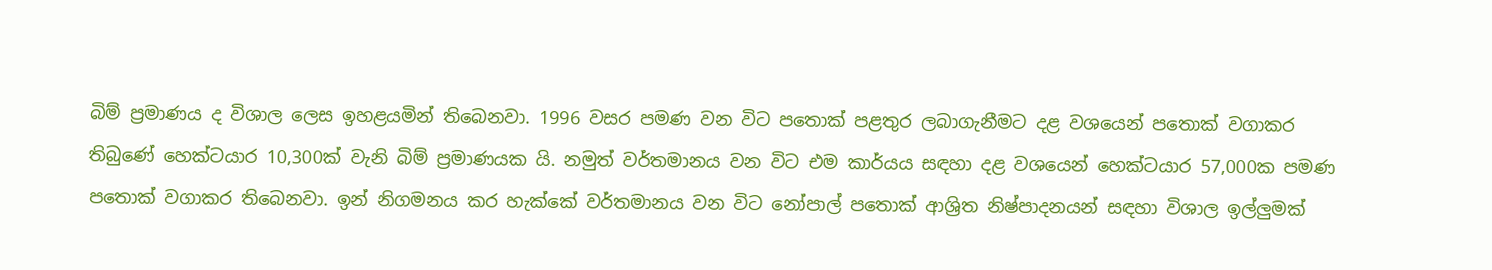බිම් ප්‍රමාණය ද විශාල ලෙස ඉහළයමින් තිබෙනවා. 1996 වසර පමණ වන විට පතොක් පළතුර ලබාගැනීමට දළ වශයෙන් පතොක් වගාකර තිබුණේ හෙක්ටයාර 10,300ක් වැනි බිම් ප්‍රමාණයක යි. නමුත් වර්තමානය වන විට එම කාර්යය සඳහා දළ වශයෙන් හෙක්ටයාර 57,000ක පමණ පතොක් වගාකර තිබෙනවා. ඉන් නිගමනය කර හැක්කේ වර්තමානය වන විට නෝපාල් පතොක් ආශ්‍රිත නිෂ්පාදනයන් සඳහා විශාල ඉල්ලුමක්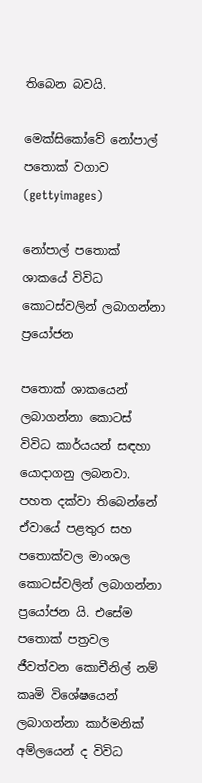තිබෙන බවයි.

මෙක්සිකෝවේ නෝපාල් පතොක් වගාව (gettyimages)

නෝපාල් පතොක් ශාකයේ විවිධ කොටස්වලින් ලබාගන්නා ප්‍රයෝජන

පතොක් ශාකයෙන් ලබාගන්නා කොටස් විවිධ කාර්යයන් සඳහා යොදාගනු ලබනවා. පහත දක්වා තිබෙන්නේ ඒවායේ පළතුර සහ පතොක්වල මාංශල කොටස්වලින් ලබාගන්නා ප්‍රයෝජන යි. එසේම පතොක් පත්‍රවල ජීවත්වන කොචීනිල් නම් කෘමි විශේෂයෙන් ලබාගන්නා කාර්මනික් අම්ලයෙන් ද විවිධ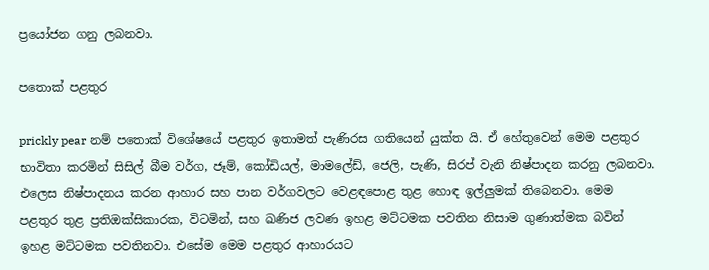ප්‍රයෝජන ගනු ලබනවා.

පතොක් පළතුර

prickly pear නම් පතොක් විශේෂයේ පළතුර ඉතාමත් පැණිරස ගතියෙන් යුක්ත යි. ඒ හේතුවෙන් මෙම පළතුර භාවිතා කරමින් සිසිල් බීම වර්ග, ජෑම්, කෝඩියල්, මාමලේඩ්, ජෙලි, පැණි, සිරප් වැනි නිෂ්පාදන කරනු ලබනවා. එලෙස නිෂ්පාදනය කරන ආහාර සහ පාන වර්ගවලට වෙළඳපොළ තුළ හොඳ ඉල්ලුමක් තිබෙනවා. මෙම පළතුර තුළ ප්‍රතිඔක්සිකාරක, විටමින්, සහ ඛණිජ ලවණ ඉහළ මට්ටමක පවතින නිසාම ගුණාත්මක බවින් ඉහළ මට්ටමක පවතිනවා. එසේම මෙම පළතුර ආහාරයට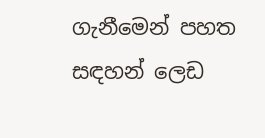ගැනීමෙන් පහත සඳහන් ලෙඩ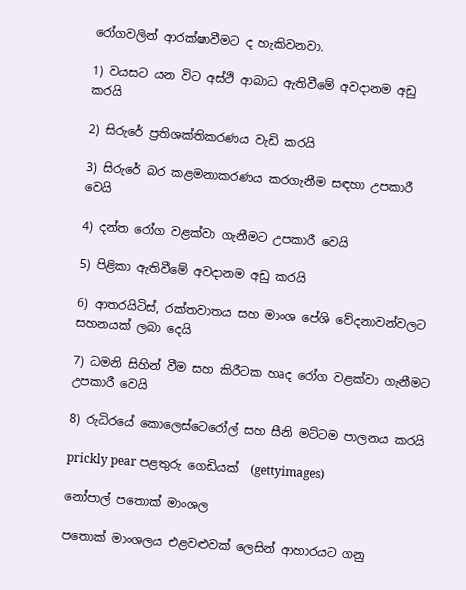රෝගවලින් ආරක්ෂාවීමට ද හැකිවනවා.

1) වයසට යන විට අස්ථි ආබාධ ඇතිවීමේ අවදානම අඩු කරයි

2) සිරුරේ ප්‍රතිශක්තිකරණය වැඩි කරයි

3) සිරුරේ බර කළමනාකරණය කරගැනීම සඳහා උපකාරී වෙයි

4) දන්ත රෝග වළක්වා ගැනීමට උපකාරී වෙයි

5) පිළිකා ඇතිවීමේ අවදානම අඩු කරයි

6) ආතරයිටිස්, රක්තවාතය සහ මාංශ පේශි වේදනාවන්වලට සහනයක් ලබා දෙයි

7) ධමනි සිහින් වීම සහ කිරීටක හෘද රෝග වළක්වා ගැනීමට උපකාරී වෙයි

8) රුධිරයේ කොලෙස්ටෙරෝල් සහ සීනි මට්ටම පාලනය කරයි

prickly pear පළතුරු ගෙඩියක්  (gettyimages)

නෝපාල් පතොක් මාංශල

පතොක් මාංශලය එළවළුවක් ලෙසින් ආහාරයට ගනු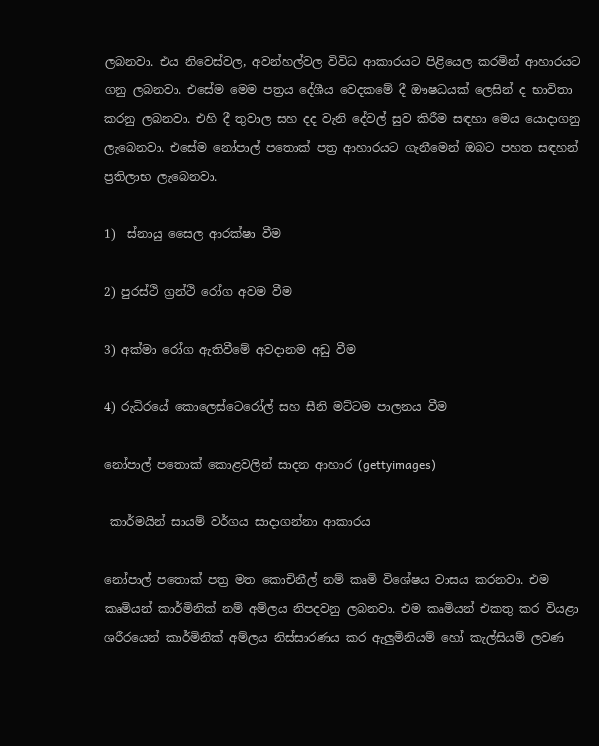ලබනවා. එය නිවෙස්වල, අවන්හල්වල විවිධ ආකාරයට පිළියෙල කරමින් ආහාරයට ගනු ලබනවා. එසේම මෙම පත්‍රය දේශීය වෙදකමේ දී ඖෂධයක් ලෙසින් ද භාවිතා කරනු ලබනවා. එහි දී තුවාල සහ දද වැනි දේවල් සුව කිරීම සඳහා මෙය යොදාගනු ලැබෙනවා. එසේම නෝපාල් පතොක් පත්‍ර ආහාරයට ගැනීමෙන් ඔබට පහත සඳහන් ප්‍රතිලාභ ලැබෙනවා.

1)  ස්නායු සෛල ආරක්ෂා වීම

2) පුරස්ථි ග්‍රන්ථි රෝග අවම වීම

3) අක්මා රෝග ඇතිවීමේ අවදානම අඩු වීම

4) රුධිරයේ කොලෙස්ටෙරෝල් සහ සීනි මට්ටම පාලනය වීම

නෝපාල් පතොක් කොළවලින් සාදන ආහාර (gettyimages)

 කාර්මයින් සායම් වර්ගය සාදාගන්නා ආකාරය

නෝපාල් පතොක් පත්‍ර මත කොචිනීල් නම් කෘමි විශේෂය වාසය කරනවා. එම කෘමියන් කාර්මිනික් නම් අම්ලය නිපදවනු ලබනවා. එම කෘමියන් එකතු කර වියළා ශරීරයෙන් කාර්මිනික් අම්ලය නිස්සාරණය කර ඇලුමිනියම් හෝ කැල්සියම් ලවණ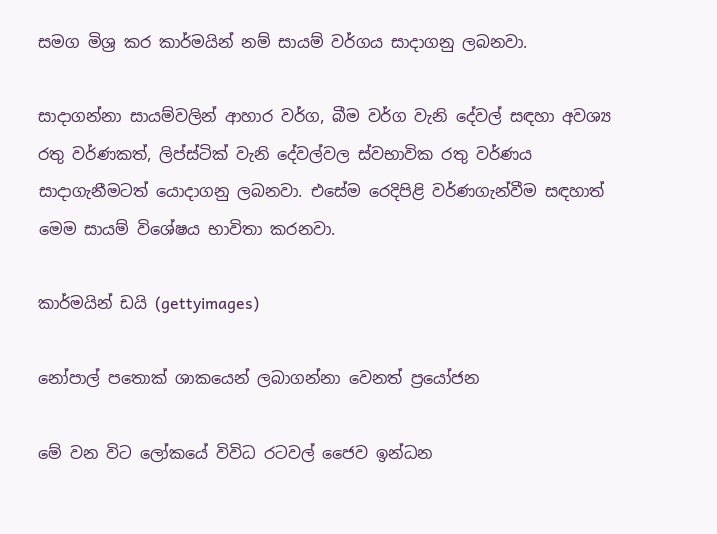සමග මිශ්‍ර කර කාර්මයින් නම් සායම් වර්ගය සාදාගනු ලබනවා.

සාදාගන්නා සායම්වලින් ආහාර වර්ග, බීම වර්ග වැනි දේවල් සඳහා අවශ්‍ය රතු වර්ණකත්, ලිප්ස්ටික් වැනි දේවල්වල ස්වභාවික රතු වර්ණය සාදාගැනීමටත් යොදාගනු ලබනවා. එසේම රෙදිපිළි වර්ණගැන්වීම සඳහාත් මෙම සායම් විශේෂය භාවිතා කරනවා.

කාර්මයින් ඩයි (gettyimages)

නෝපාල් පතොක් ශාකයෙන් ලබාගන්නා වෙනත් ප්‍රයෝජන

මේ වන විට ලෝකයේ විවිධ රටවල් ජෛව ඉන්ධන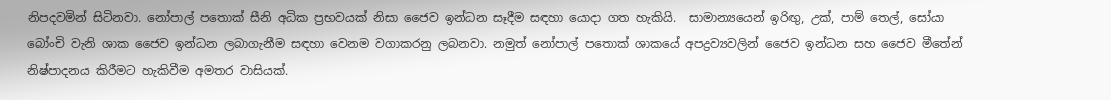නිපදවමින් සිටිනවා. නෝපාල් පතොක් සීනි අධික ප්‍රභවයක් නිසා ජෛව ඉන්ධන සෑදීම සඳහා යොදා ගත හැකියි.  සාමාන්‍යයෙන් ඉරිඟු, උක්, පාම් තෙල්, සෝයා බෝංචි වැනි ශාක ජෛව ඉන්ධන ලබාගැනීම සඳහා වෙනම වගාකරනු ලබනවා. නමුත් නෝපාල් පතොක් ශාකයේ අපද්‍රව්‍යවලින් ජෛව ඉන්ධන සහ ජෛව මීතේන් නිෂ්පාදනය කිරීමට හැකිවීම අමතර වාසියක්.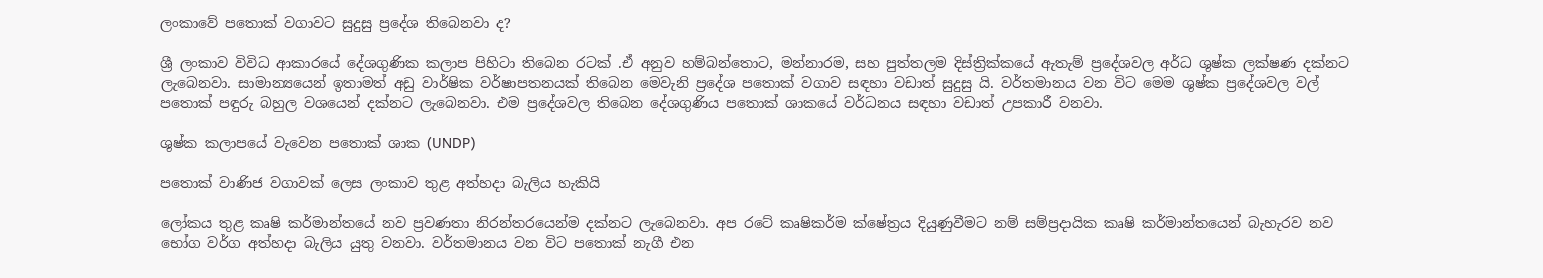ලංකාවේ පතොක් වගාවට සුදුසු ප්‍රදේශ තිබෙනවා ද?

ශ්‍රී ලංකාව විවිධ ආකාරයේ දේශගුණික කලාප පිහිටා තිබෙන රටක් .ඒ අනුව හම්බන්තොට, මන්නාරම, සහ පුත්තලම දිස්ත්‍රික්කයේ ඇතැම් ප්‍රදේශවල අර්ධ ශුෂ්ක ලක්ෂණ දක්නට ලැබෙනවා. සාමාන්‍යයෙන් ඉතාමත් අඩු වාර්ෂික වර්ෂාපතනයක් තිබෙන මෙවැනි ප්‍රදේශ පතොක් වගාව සඳහා වඩාත් සුදුසු යි. වර්තමානය වන විට මෙම ශුෂ්ක ප්‍රදේශවල වල් පතොක් පඳුරු බහුල වශයෙන් දක්නට ලැබෙනවා. එම ප්‍රදේශවල තිබෙන දේශගුණිය පතොක් ශාකයේ වර්ධනය සඳහා වඩාත් උපකාරී වනවා.

ශුෂ්ක කලාපයේ වැවෙන පතොක් ශාක (UNDP)

පතොක් වාණිජ වගාවක් ලෙස ලංකාව තුළ අත්හදා බැලිය හැකියි

ලෝකය තුළ කෘෂි කර්මාන්තයේ නව ප්‍රවණතා නිරන්තරයෙන්ම දක්නට ලැබෙනවා. අප රටේ කෘෂිකර්ම ක්ෂේත්‍රය දියුණුවීමට නම් සම්ප්‍රදායික කෘෂි කර්මාන්තයෙන් බැහැරව නව භෝග වර්ග අත්හදා බැලිය යුතු වනවා. වර්තමානය වන විට පතොක් නැගී එන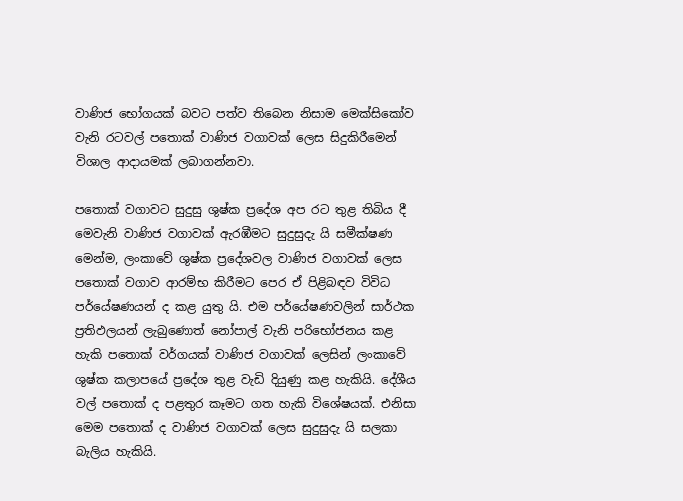වාණිජ භෝගයක් බවට පත්ව තිබෙන නිසාම මෙක්සිකෝව වැනි රටවල් පතොක් වාණිජ වගාවක් ලෙස සිදුකිරීමෙන් විශාල ආදායමක් ලබාගන්නවා.

පතොක් වගාවට සුදුසු ශුෂ්ක ප්‍රදේශ අප රට තුළ තිබිය දී මෙවැනි වාණිජ වගාවක් ඇරඹීමට සුදුසුදැ යි සමීක්ෂණ මෙන්ම, ලංකාවේ ශුෂ්ක ප්‍රදේශවල වාණිජ වගාවක් ලෙස පතොක් වගාව ආරම්භ කිරීමට පෙර ඒ පිළිබඳව විවිධ පර්යේෂණයන් ද කළ යුතු යි. එම පර්යේෂණවලින් සාර්ථක ප්‍රතිඵලයන් ලැබුණොත් නෝපාල් වැනි පරිභෝජනය කළ හැකි පතොක් වර්ගයක් වාණිජ වගාවක් ලෙසින් ලංකාවේ ශුෂ්ක කලාපයේ ප්‍රදේශ තුළ වැඩි දියුණු කළ හැකියි. දේශීය වල් පතොක් ද පළතුර කෑමට ගත හැකි විශේෂයක්. එනිසා මෙම පතොක් ද වාණිජ වගාවක් ලෙස සුදුසුදැ යි සලකා බැලිය හැකියි.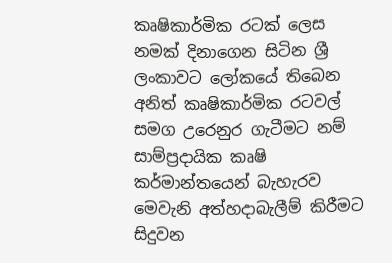කෘෂිකාර්මික රටක් ලෙස නමක් දිනාගෙන සිටින ශ්‍රී ලංකාවට ලෝකයේ තිබෙන අනිත් කෘෂිකාර්මික රටවල් සමග උරෙනුර ගැටීමට නම් සාම්ප්‍රදායික කෘෂි කර්මාන්තයෙන් බැහැරව මෙවැනි අත්හදාබැලීම් කිරීමට සිදුවන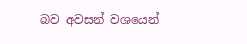බව අවසන් වශයෙන්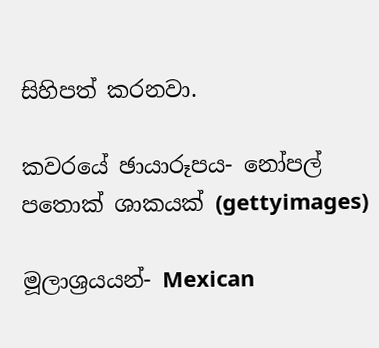සිහිපත් කරනවා.

කවරයේ ඡායාරූපය- නෝපල් පතොක් ශාකයක් (gettyimages)

මූලාශ්‍රයයන්- Mexican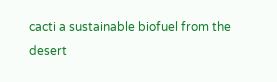cacti a sustainable biofuel from the desert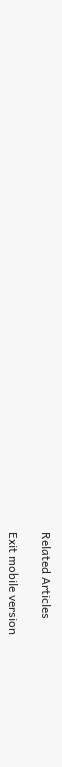Related Articles

Exit mobile version